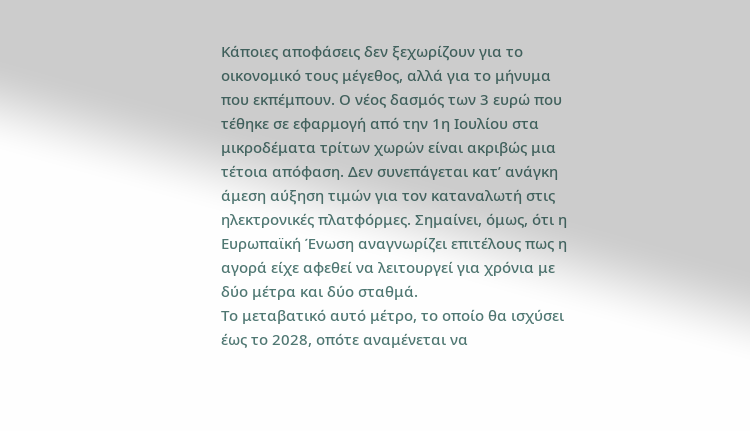Κάποιες αποφάσεις δεν ξεχωρίζουν για το οικονομικό τους μέγεθος, αλλά για το μήνυμα που εκπέμπουν. Ο νέος δασμός των 3 ευρώ που τέθηκε σε εφαρμογή από την 1η Ιουλίου στα μικροδέματα τρίτων χωρών είναι ακριβώς μια τέτοια απόφαση. Δεν συνεπάγεται κατ’ ανάγκη άμεση αύξηση τιμών για τον καταναλωτή στις ηλεκτρονικές πλατφόρμες. Σημαίνει, όμως, ότι η Ευρωπαϊκή Ένωση αναγνωρίζει επιτέλους πως η αγορά είχε αφεθεί να λειτουργεί για χρόνια με δύο μέτρα και δύο σταθμά.
Το μεταβατικό αυτό μέτρο, το οποίο θα ισχύσει έως το 2028, οπότε αναμένεται να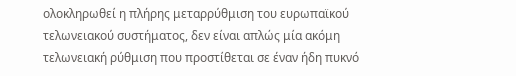ολοκληρωθεί η πλήρης μεταρρύθμιση του ευρωπαϊκού τελωνειακού συστήματος, δεν είναι απλώς μία ακόμη τελωνειακή ρύθμιση που προστίθεται σε έναν ήδη πυκνό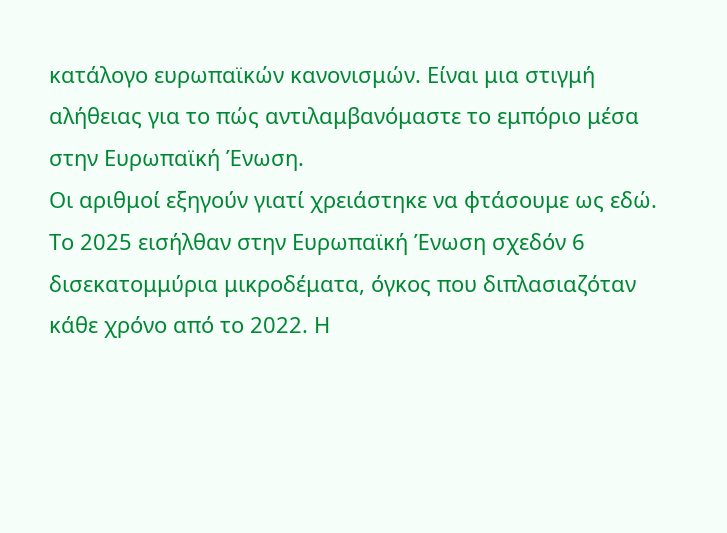κατάλογο ευρωπαϊκών κανονισμών. Είναι μια στιγμή αλήθειας για το πώς αντιλαμβανόμαστε το εμπόριο μέσα στην Ευρωπαϊκή Ένωση.
Οι αριθμοί εξηγούν γιατί χρειάστηκε να φτάσουμε ως εδώ. Το 2025 εισήλθαν στην Ευρωπαϊκή Ένωση σχεδόν 6 δισεκατομμύρια μικροδέματα, όγκος που διπλασιαζόταν κάθε χρόνο από το 2022. Η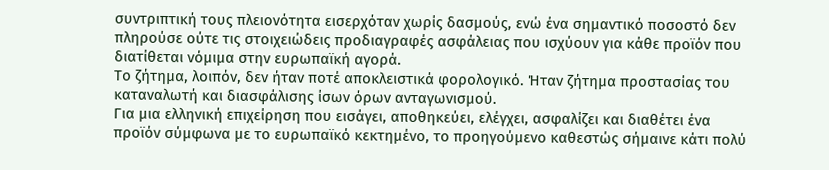συντριπτική τους πλειονότητα εισερχόταν χωρίς δασμούς, ενώ ένα σημαντικό ποσοστό δεν πληρούσε ούτε τις στοιχειώδεις προδιαγραφές ασφάλειας που ισχύουν για κάθε προϊόν που διατίθεται νόμιμα στην ευρωπαϊκή αγορά.
Το ζήτημα, λοιπόν, δεν ήταν ποτέ αποκλειστικά φορολογικό. Ήταν ζήτημα προστασίας του καταναλωτή και διασφάλισης ίσων όρων ανταγωνισμού.
Για μια ελληνική επιχείρηση που εισάγει, αποθηκεύει, ελέγχει, ασφαλίζει και διαθέτει ένα προϊόν σύμφωνα με το ευρωπαϊκό κεκτημένο, το προηγούμενο καθεστώς σήμαινε κάτι πολύ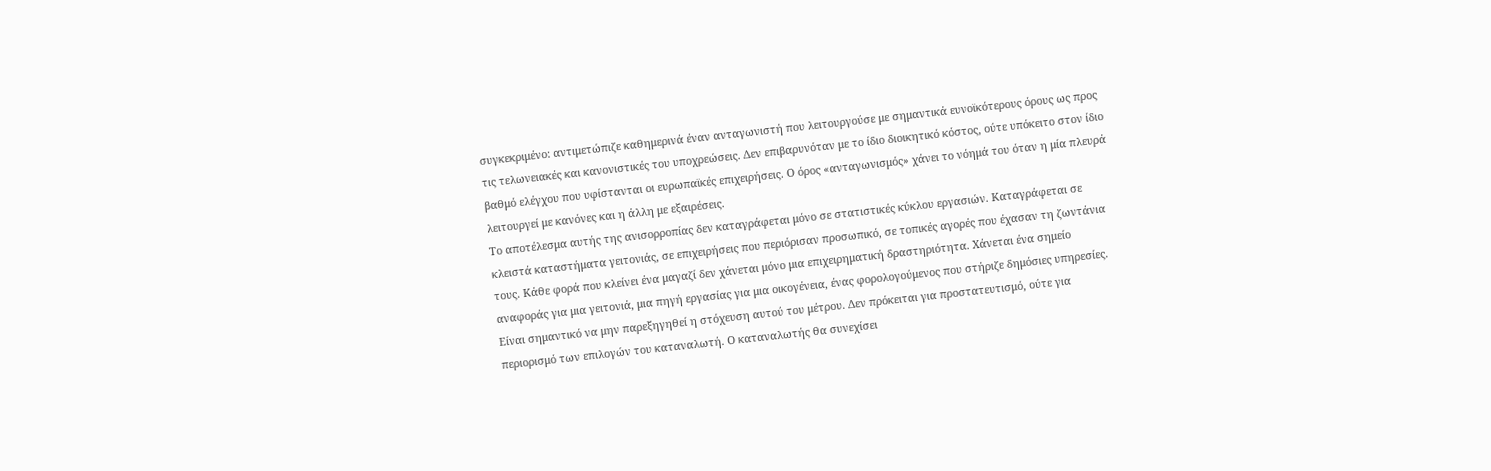συγκεκριμένο: αντιμετώπιζε καθημερινά έναν ανταγωνιστή που λειτουργούσε με σημαντικά ευνοϊκότερους όρους ως προς τις τελωνειακές και κανονιστικές του υποχρεώσεις. Δεν επιβαρυνόταν με το ίδιο διοικητικό κόστος, ούτε υπόκειτο στον ίδιο βαθμό ελέγχου που υφίστανται οι ευρωπαϊκές επιχειρήσεις. Ο όρος «ανταγωνισμός» χάνει το νόημά του όταν η μία πλευρά λειτουργεί με κανόνες και η άλλη με εξαιρέσεις.
Το αποτέλεσμα αυτής της ανισορροπίας δεν καταγράφεται μόνο σε στατιστικές κύκλου εργασιών. Καταγράφεται σε κλειστά καταστήματα γειτονιάς, σε επιχειρήσεις που περιόρισαν προσωπικό, σε τοπικές αγορές που έχασαν τη ζωντάνια τους. Κάθε φορά που κλείνει ένα μαγαζί δεν χάνεται μόνο μια επιχειρηματική δραστηριότητα. Χάνεται ένα σημείο αναφοράς για μια γειτονιά, μια πηγή εργασίας για μια οικογένεια, ένας φορολογούμενος που στήριζε δημόσιες υπηρεσίες.
Είναι σημαντικό να μην παρεξηγηθεί η στόχευση αυτού του μέτρου. Δεν πρόκειται για προστατευτισμό, ούτε για περιορισμό των επιλογών του καταναλωτή. Ο καταναλωτής θα συνεχίσει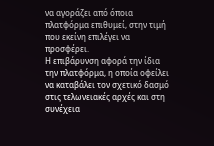να αγοράζει από όποια πλατφόρμα επιθυμεί, στην τιμή που εκείνη επιλέγει να προσφέρει.
Η επιβάρυνση αφορά την ίδια την πλατφόρμα, η οποία οφείλει να καταβάλει τον σχετικό δασμό στις τελωνειακές αρχές και στη συνέχεια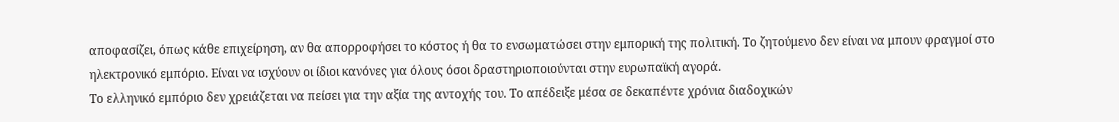αποφασίζει, όπως κάθε επιχείρηση, αν θα απορροφήσει το κόστος ή θα το ενσωματώσει στην εμπορική της πολιτική. Το ζητούμενο δεν είναι να μπουν φραγμοί στο ηλεκτρονικό εμπόριο. Είναι να ισχύουν οι ίδιοι κανόνες για όλους όσοι δραστηριοποιούνται στην ευρωπαϊκή αγορά.
Το ελληνικό εμπόριο δεν χρειάζεται να πείσει για την αξία της αντοχής του. Το απέδειξε μέσα σε δεκαπέντε χρόνια διαδοχικών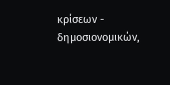κρίσεων - δημοσιονομικών,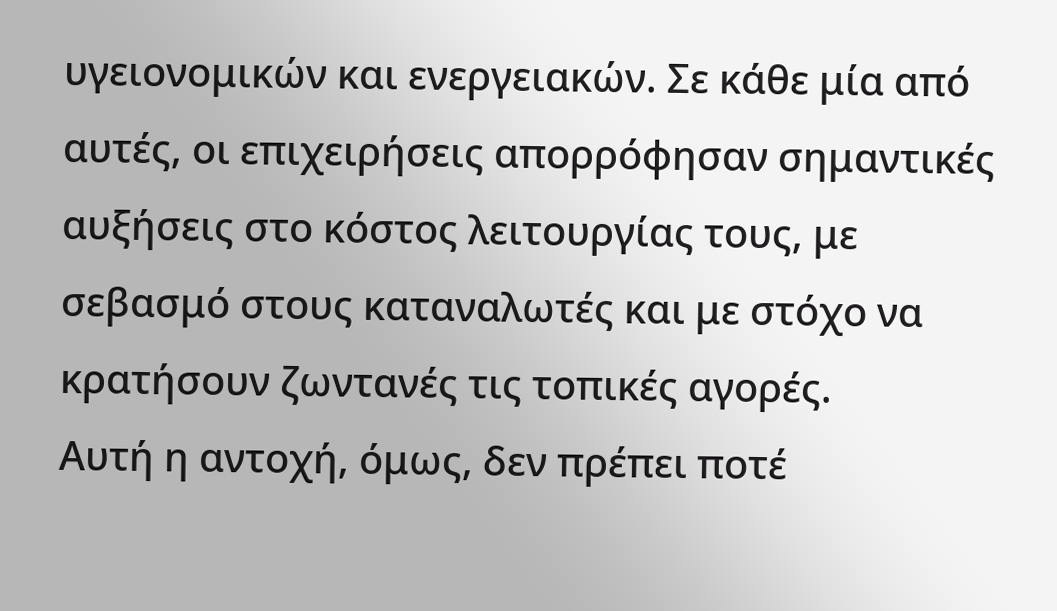υγειονομικών και ενεργειακών. Σε κάθε μία από αυτές, οι επιχειρήσεις απορρόφησαν σημαντικές αυξήσεις στο κόστος λειτουργίας τους, με σεβασμό στους καταναλωτές και με στόχο να κρατήσουν ζωντανές τις τοπικές αγορές.
Αυτή η αντοχή, όμως, δεν πρέπει ποτέ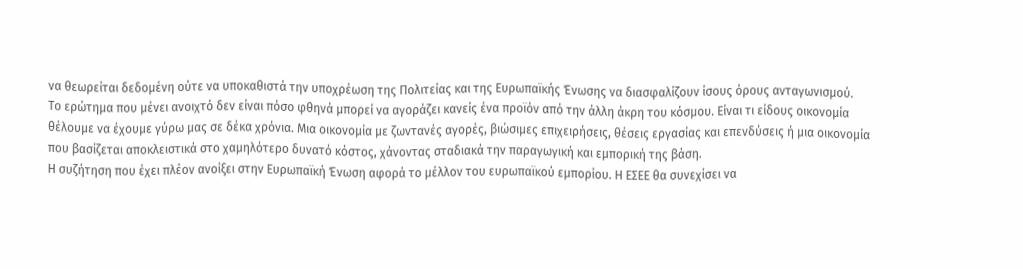να θεωρείται δεδομένη ούτε να υποκαθιστά την υποχρέωση της Πολιτείας και της Ευρωπαϊκής Ένωσης να διασφαλίζουν ίσους όρους ανταγωνισμού.
Το ερώτημα που μένει ανοιχτό δεν είναι πόσο φθηνά μπορεί να αγοράζει κανείς ένα προϊόν από την άλλη άκρη του κόσμου. Είναι τι είδους οικονομία θέλουμε να έχουμε γύρω μας σε δέκα χρόνια. Μια οικονομία με ζωντανές αγορές, βιώσιμες επιχειρήσεις, θέσεις εργασίας και επενδύσεις ή μια οικονομία που βασίζεται αποκλειστικά στο χαμηλότερο δυνατό κόστος, χάνοντας σταδιακά την παραγωγική και εμπορική της βάση.
Η συζήτηση που έχει πλέον ανοίξει στην Ευρωπαϊκή Ένωση αφορά το μέλλον του ευρωπαϊκού εμπορίου. Η ΕΣΕΕ θα συνεχίσει να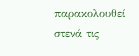παρακολουθεί στενά τις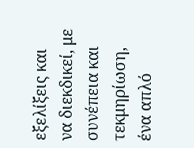εξελίξεις και να διεκδικεί, με συνέπεια και τεκμηρίωση, ένα απλό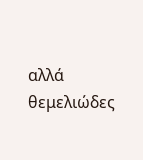αλλά θεμελιώδες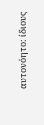αυτονόητο: ίδιους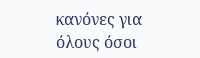κανόνες για όλους όσοι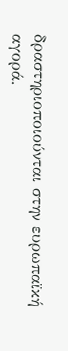δραστηριοποιούνται στην ευρωπαϊκή αγορά.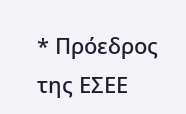* Πρόεδρος της ΕΣΕΕ